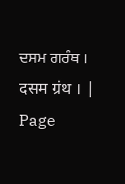ਦਸਮ ਗਰੰਥ । दसम ग्रंथ । |
Page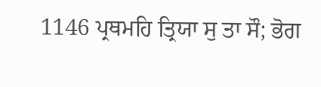1146 ਪ੍ਰਥਮਹਿ ਤ੍ਰਿਯਾ ਸੁ ਤਾ ਸੌ; ਭੋਗ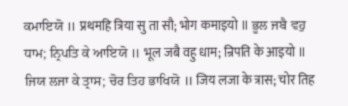ਕਮਾਇਯੋ ॥ प्रथमहि त्रिया सु ता सौ; भोग कमाइयो ॥ ਭੂਲ ਜਬੈ ਵਹੁ ਧਾਮ; ਨ੍ਰਿਪਤਿ ਕੇ ਆਇਯੋ ॥ भूल जबै वहु धाम; न्रिपति के आइयो ॥ ਜਿਯ ਲਜਾ ਕੇ ਤ੍ਰਾਸ; ਚੋਰ ਤਿਹ ਭਾਖਿਯੋ ॥ जिय लजा के त्रास; चोर तिह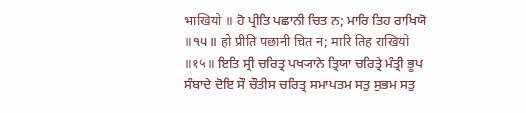भाखियो ॥ ਹੋ ਪ੍ਰੀਤਿ ਪਛਾਨੀ ਚਿਤ ਨ; ਮਾਰਿ ਤਿਹ ਰਾਖਿਯੋ ॥੧੫॥ हो प्रीति पछानी चित न; मारि तिह राखियो ॥१५॥ ਇਤਿ ਸ੍ਰੀ ਚਰਿਤ੍ਰ ਪਖ੍ਯਾਨੇ ਤ੍ਰਿਯਾ ਚਰਿਤ੍ਰੇ ਮੰਤ੍ਰੀ ਭੂਪ ਸੰਬਾਦੇ ਦੋਇ ਸੌ ਚੌਤੀਸ ਚਰਿਤ੍ਰ ਸਮਾਪਤਮ ਸਤੁ ਸੁਭਮ ਸਤੁ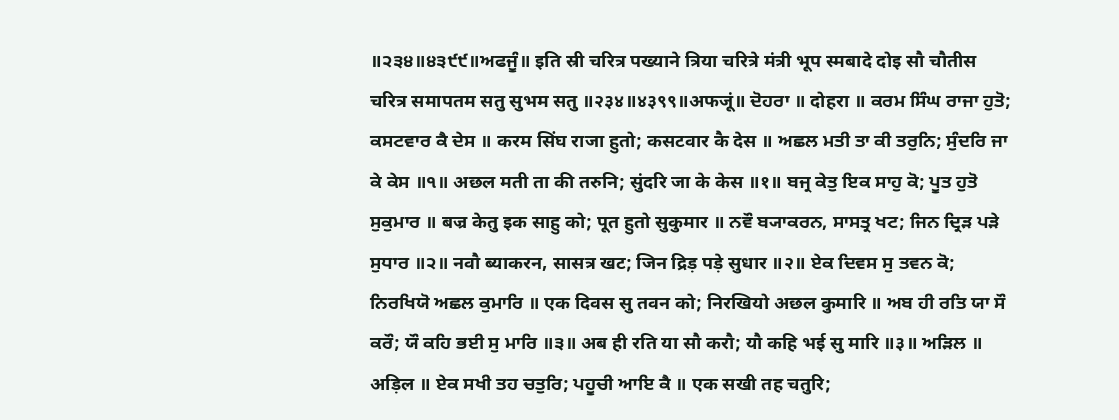॥੨੩੪॥੪੩੯੯॥ਅਫਜੂੰ॥ इति स्री चरित्र पख्याने त्रिया चरित्रे मंत्री भूप स्मबादे दोइ सौ चौतीस चरित्र समापतम सतु सुभम सतु ॥२३४॥४३९९॥अफजूं॥ ਦੋਹਰਾ ॥ दोहरा ॥ ਕਰਮ ਸਿੰਘ ਰਾਜਾ ਹੁਤੋ; ਕਸਟਵਾਰ ਕੈ ਦੇਸ ॥ करम सिंघ राजा हुतो; कसटवार कै देस ॥ ਅਛਲ ਮਤੀ ਤਾ ਕੀ ਤਰੁਨਿ; ਸੁੰਦਰਿ ਜਾ ਕੇ ਕੇਸ ॥੧॥ अछल मती ता की तरुनि; सुंदरि जा के केस ॥१॥ ਬਜ੍ਰ ਕੇਤੁ ਇਕ ਸਾਹੁ ਕੋ; ਪੂਤ ਹੁਤੋ ਸੁਕੁਮਾਰ ॥ बज्र केतु इक साहु को; पूत हुतो सुकुमार ॥ ਨਵੌ ਬ੍ਯਾਕਰਨ, ਸਾਸਤ੍ਰ ਖਟ; ਜਿਨ ਦ੍ਰਿੜ ਪੜੇ ਸੁਧਾਰ ॥੨॥ नवौ ब्याकरन, सासत्र खट; जिन द्रिड़ पड़े सुधार ॥२॥ ਏਕ ਦਿਵਸ ਸੁ ਤਵਨ ਕੋ; ਨਿਰਖਿਯੋ ਅਛਲ ਕੁਮਾਰਿ ॥ एक दिवस सु तवन को; निरखियो अछल कुमारि ॥ ਅਬ ਹੀ ਰਤਿ ਯਾ ਸੌ ਕਰੌ; ਯੌ ਕਹਿ ਭਈ ਸੁ ਮਾਰਿ ॥੩॥ अब ही रति या सौ करौ; यौ कहि भई सु मारि ॥३॥ ਅੜਿਲ ॥ अड़िल ॥ ਏਕ ਸਖੀ ਤਹ ਚਤੁਰਿ; ਪਹੂਚੀ ਆਇ ਕੈ ॥ एक सखी तह चतुरि;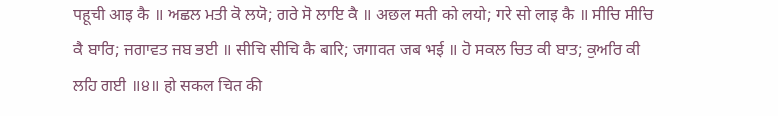पहूची आइ कै ॥ ਅਛਲ ਮਤੀ ਕੋ ਲਯੋ; ਗਰੇ ਸੋ ਲਾਇ ਕੈ ॥ अछल मती को लयो; गरे सो लाइ कै ॥ ਸੀਚਿ ਸੀਚਿ ਕੈ ਬਾਰਿ; ਜਗਾਵਤ ਜਬ ਭਈ ॥ सीचि सीचि कै बारि; जगावत जब भई ॥ ਹੋ ਸਕਲ ਚਿਤ ਕੀ ਬਾਤ; ਕੁਅਰਿ ਕੀ ਲਹਿ ਗਈ ॥੪॥ हो सकल चित की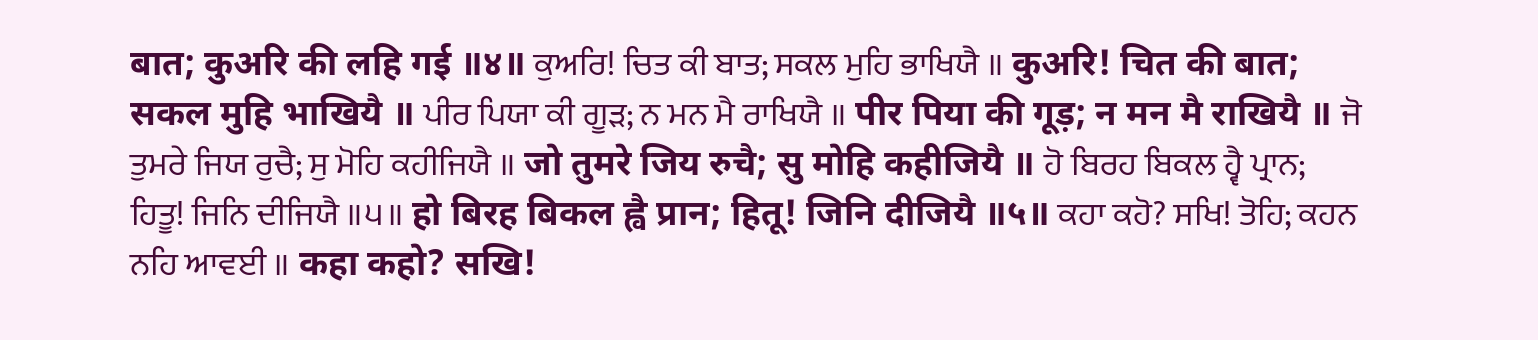बात; कुअरि की लहि गई ॥४॥ ਕੁਅਰਿ! ਚਿਤ ਕੀ ਬਾਤ; ਸਕਲ ਮੁਹਿ ਭਾਖਿਯੈ ॥ कुअरि! चित की बात; सकल मुहि भाखियै ॥ ਪੀਰ ਪਿਯਾ ਕੀ ਗੂੜ; ਨ ਮਨ ਮੈ ਰਾਖਿਯੈ ॥ पीर पिया की गूड़; न मन मै राखियै ॥ ਜੋ ਤੁਮਰੇ ਜਿਯ ਰੁਚੈ; ਸੁ ਮੋਹਿ ਕਹੀਜਿਯੈ ॥ जो तुमरे जिय रुचै; सु मोहि कहीजियै ॥ ਹੋ ਬਿਰਹ ਬਿਕਲ ਹ੍ਵੈ ਪ੍ਰਾਨ; ਹਿਤੂ! ਜਿਨਿ ਦੀਜਿਯੈ ॥੫॥ हो बिरह बिकल ह्वै प्रान; हितू! जिनि दीजियै ॥५॥ ਕਹਾ ਕਹੋ? ਸਖਿ! ਤੋਹਿ; ਕਹਨ ਨਹਿ ਆਵਈ ॥ कहा कहो? सखि!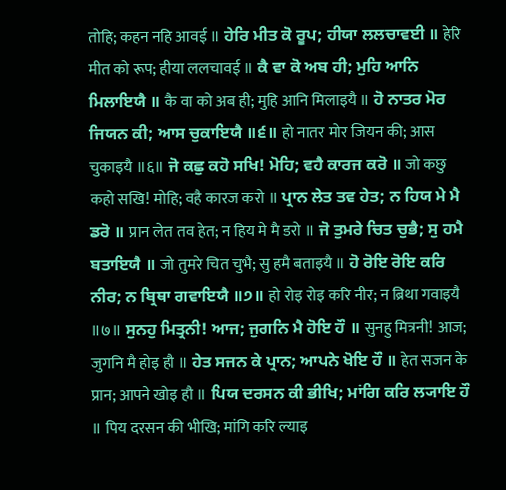तोहि; कहन नहि आवई ॥ ਹੇਰਿ ਮੀਤ ਕੋ ਰੂਪ; ਹੀਯਾ ਲਲਚਾਵਈ ॥ हेरि मीत को रूप; हीया ललचावई ॥ ਕੈ ਵਾ ਕੋ ਅਬ ਹੀ; ਮੁਹਿ ਆਨਿ ਮਿਲਾਇਯੈ ॥ कै वा को अब ही; मुहि आनि मिलाइयै ॥ ਹੋ ਨਾਤਰ ਮੋਰ ਜਿਯਨ ਕੀ; ਆਸ ਚੁਕਾਇਯੈ ॥੬॥ हो नातर मोर जियन की; आस चुकाइयै ॥६॥ ਜੋ ਕਛੁ ਕਹੋ ਸਖਿ! ਮੋਹਿ; ਵਹੈ ਕਾਰਜ ਕਰੋ ॥ जो कछु कहो सखि! मोहि; वहै कारज करो ॥ ਪ੍ਰਾਨ ਲੇਤ ਤਵ ਹੇਤ; ਨ ਹਿਯ ਮੇ ਮੈ ਡਰੋ ॥ प्रान लेत तव हेत; न हिय मे मै डरो ॥ ਜੋ ਤੁਮਰੇ ਚਿਤ ਚੁਭੈ; ਸੁ ਹਮੈ ਬਤਾਇਯੈ ॥ जो तुमरे चित चुभै; सु हमै बताइयै ॥ ਹੋ ਰੋਇ ਰੋਇ ਕਰਿ ਨੀਰ; ਨ ਬ੍ਰਿਥਾ ਗਵਾਇਯੈ ॥੭॥ हो रोइ रोइ करि नीर; न ब्रिथा गवाइयै ॥७॥ ਸੁਨਹੁ ਮਿਤ੍ਰਨੀ! ਆਜ; ਜੁਗਨਿ ਮੈ ਹੋਇ ਹੌ ॥ सुनहु मित्रनी! आज; जुगनि मै होइ हौ ॥ ਹੇਤ ਸਜਨ ਕੇ ਪ੍ਰਾਨ; ਆਪਨੇ ਖੋਇ ਹੌ ॥ हेत सजन के प्रान; आपने खोइ हौ ॥ ਪਿਯ ਦਰਸਨ ਕੀ ਭੀਖਿ; ਮਾਂਗਿ ਕਰਿ ਲ੍ਯਾਇ ਹੌ ॥ पिय दरसन की भीखि; मांगि करि ल्याइ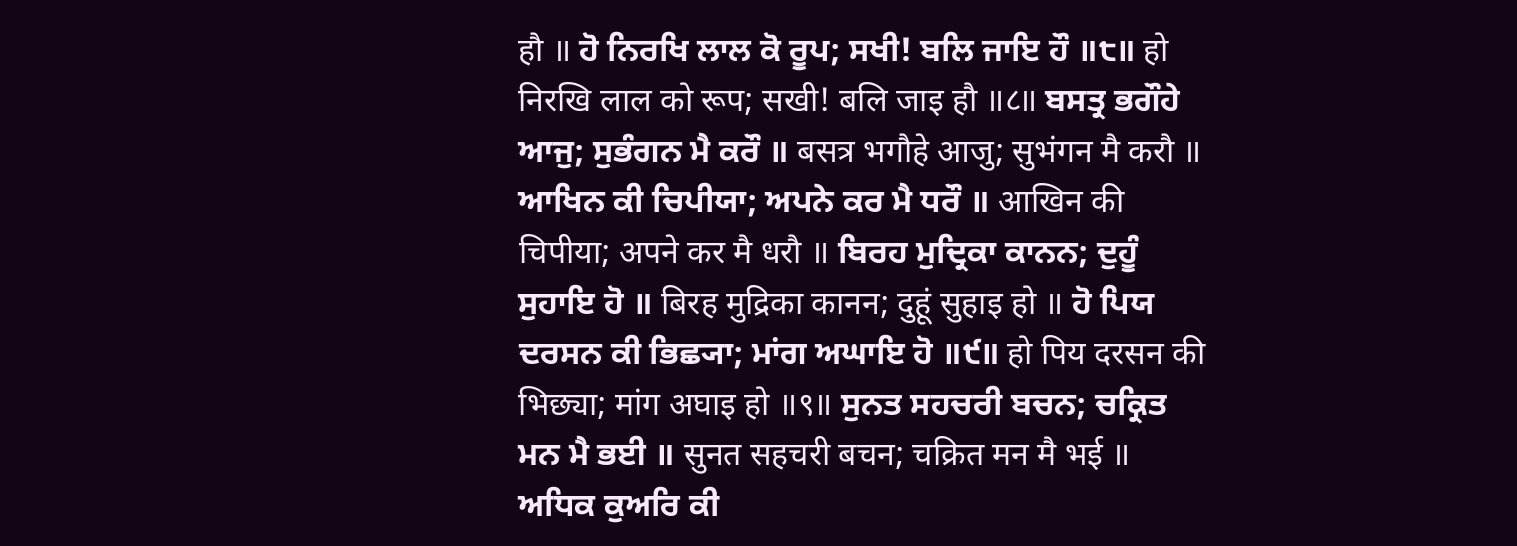हौ ॥ ਹੋ ਨਿਰਖਿ ਲਾਲ ਕੋ ਰੂਪ; ਸਖੀ! ਬਲਿ ਜਾਇ ਹੌ ॥੮॥ हो निरखि लाल को रूप; सखी! बलि जाइ हौ ॥८॥ ਬਸਤ੍ਰ ਭਗੌਹੇ ਆਜੁ; ਸੁਭੰਗਨ ਮੈ ਕਰੌ ॥ बसत्र भगौहे आजु; सुभंगन मै करौ ॥ ਆਖਿਨ ਕੀ ਚਿਪੀਯਾ; ਅਪਨੇ ਕਰ ਮੈ ਧਰੌ ॥ आखिन की चिपीया; अपने कर मै धरौ ॥ ਬਿਰਹ ਮੁਦ੍ਰਿਕਾ ਕਾਨਨ; ਦੁਹੂੰ ਸੁਹਾਇ ਹੋ ॥ बिरह मुद्रिका कानन; दुहूं सुहाइ हो ॥ ਹੋ ਪਿਯ ਦਰਸਨ ਕੀ ਭਿਛ੍ਯਾ; ਮਾਂਗ ਅਘਾਇ ਹੋ ॥੯॥ हो पिय दरसन की भिछ्या; मांग अघाइ हो ॥९॥ ਸੁਨਤ ਸਹਚਰੀ ਬਚਨ; ਚਕ੍ਰਿਤ ਮਨ ਮੈ ਭਈ ॥ सुनत सहचरी बचन; चक्रित मन मै भई ॥ ਅਧਿਕ ਕੁਅਰਿ ਕੀ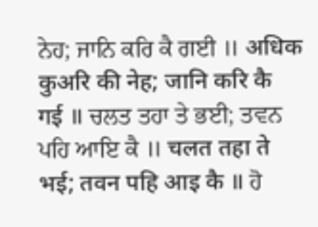ਨੇਹ; ਜਾਨਿ ਕਰਿ ਕੈ ਗਈ ॥ अधिक कुअरि की नेह; जानि करि कै गई ॥ ਚਲਤ ਤਹਾ ਤੇ ਭਈ; ਤਵਨ ਪਹਿ ਆਇ ਕੈ ॥ चलत तहा ते भई; तवन पहि आइ कै ॥ ਹੋ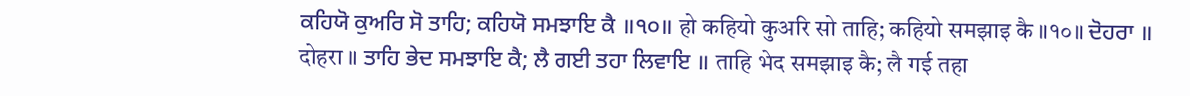ਕਹਿਯੋ ਕੁਅਰਿ ਸੋ ਤਾਹਿ; ਕਹਿਯੋ ਸਮਝਾਇ ਕੈ ॥੧੦॥ हो कहियो कुअरि सो ताहि; कहियो समझाइ कै ॥१०॥ ਦੋਹਰਾ ॥ दोहरा ॥ ਤਾਹਿ ਭੇਦ ਸਮਝਾਇ ਕੈ; ਲੈ ਗਈ ਤਹਾ ਲਿਵਾਇ ॥ ताहि भेद समझाइ कै; लै गई तहा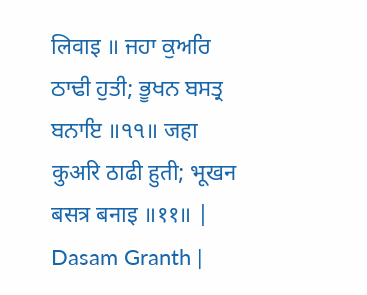लिवाइ ॥ ਜਹਾ ਕੁਅਰਿ ਠਾਢੀ ਹੁਤੀ; ਭੂਖਨ ਬਸਤ੍ਰ ਬਨਾਇ ॥੧੧॥ जहा कुअरि ठाढी हुती; भूखन बसत्र बनाइ ॥११॥ |
Dasam Granth |